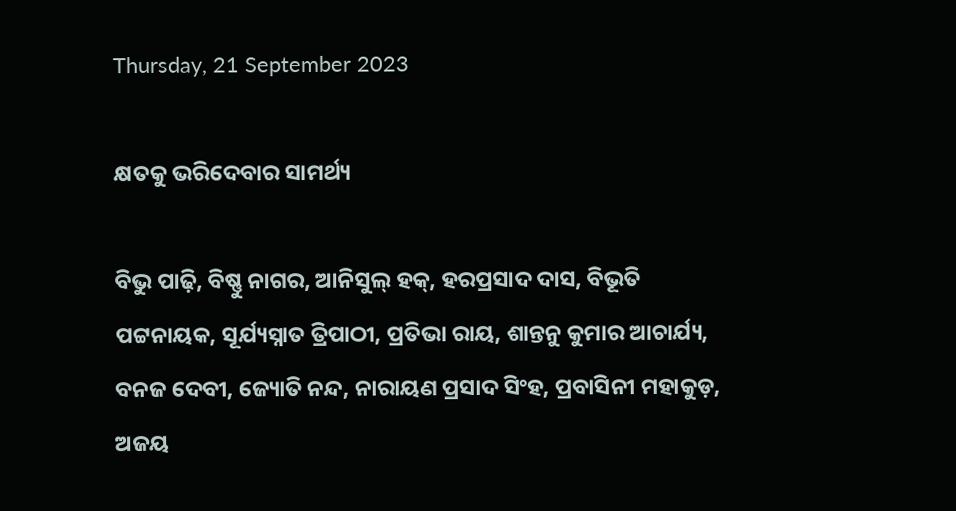Thursday, 21 September 2023

କ୍ଷତକୁ ଭରିଦେବାର ସାମର୍ଥ୍ୟ

ବିଭୁ ପାଢ଼ି, ବିଷ୍ଣୁ ନାଗର, ଆନିସୁଲ୍‍ ହକ୍‍, ହରପ୍ରସାଦ ଦାସ, ବିଭୂତି ପଟ୍ଟନାୟକ, ସୂର୍ଯ୍ୟସ୍ନାତ ତ୍ରିପାଠୀ, ପ୍ରତିଭା ରାୟ, ଶାନ୍ତନୁ କୁମାର ଆଚାର୍ଯ୍ୟ, ବନଜ ଦେବୀ, ଜ୍ୟୋତି ନନ୍ଦ, ନାରାୟଣ ପ୍ରସାଦ ସିଂହ, ପ୍ରବାସିନୀ ମହାକୁଡ଼, ଅଜୟ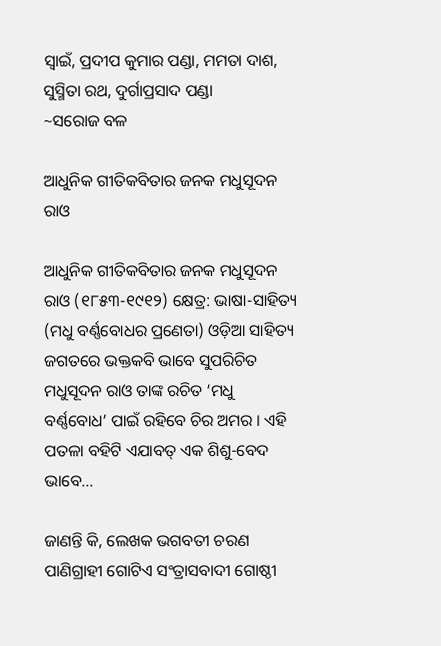ସ୍ୱାଇଁ, ପ୍ରଦୀପ କୁମାର ପଣ୍ଡା, ମମତା ଦାଶ, ସୁସ୍ମିତା ରଥ, ଦୁର୍ଗାପ୍ରସାଦ ପଣ୍ଡା
~ସରୋଜ ବଳ

ଆଧୁନିକ ଗୀତିକବିତାର ଜନକ ମଧୁସୂଦନ ରାଓ

ଆଧୁନିକ ଗୀତିକବିତାର ଜନକ ମଧୁସୂଦନ ରାଓ (୧୮୫୩-୧୯୧୨) କ୍ଷେତ୍ର: ଭାଷା-ସାହିତ୍ୟ (ମଧୁ ବର୍ଣ୍ଣବୋଧର ପ୍ରଣେତା) ଓଡ଼ିଆ ସାହିତ୍ୟ ଜଗତରେ ଭକ୍ତକବି ଭାବେ ସୁପରିଚିତ ମଧୁସୂଦନ ରାଓ ତାଙ୍କ ରଚିତ ‘ମଧୁ ବର୍ଣ୍ଣବୋଧ’ ପାଇଁ ରହିବେ ଚିର ଅମର । ଏହି ପତଳା ବହିଟି ଏଯାବତ୍‍ ଏକ ଶିଶୁ-ବେଦ ଭାବେ…

ଜାଣନ୍ତି କି, ଲେଖକ ଭଗବତୀ ଚରଣ ପାଣିଗ୍ରାହୀ ଗୋଟିଏ ସଂତ୍ରାସବାଦୀ ଗୋଷ୍ଠୀ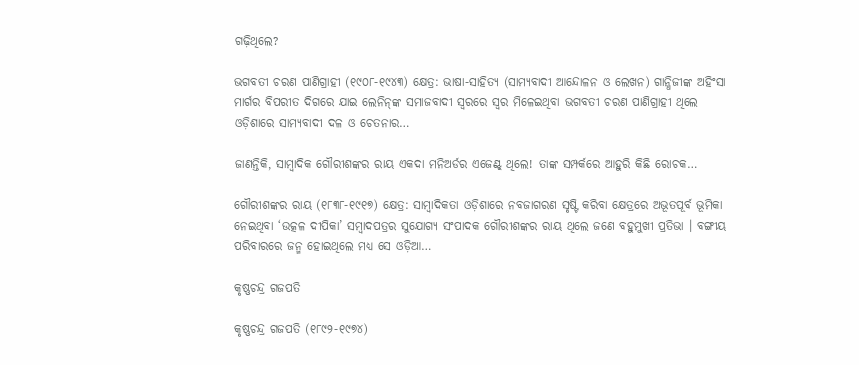ଗଢ଼ିଥିଲେ?

ଭଗବତୀ ଚରଣ ପାଣିଗ୍ରାହୀ (୧୯୦୮-୧୯୪୩) କ୍ଷେତ୍ର: ଭାଷା-ସାହିତ୍ୟ (ସାମ୍ୟବାଦୀ ଆନ୍ଦୋଳନ ଓ ଲେଖନ) ଗାନ୍ଧିଜୀଙ୍କ ଅହିଂସା ମାର୍ଗର ବିପରୀତ ଦିଗରେ ଯାଇ ଲେନିନ୍‍ଙ୍କ ସମାଜବାଦୀ ସ୍ୱରରେ ସ୍ୱର ମିଳେଇଥିବା ଭଗବତୀ ଚରଣ ପାଣିଗ୍ରାହୀ ଥିଲେ ଓଡ଼ିଶାରେ ସାମ୍ୟବାଦୀ ଦଳ ଓ ଚେତନାର…

ଜାଣନ୍ତିକି, ସାମ୍ବାଦିକ ଗୌରୀଶଙ୍କର ରାୟ ଏକଦା ମନିଅର୍ଡର ଏଜେଣ୍ଟ୍‍ ଥିଲେ! ତାଙ୍କ ସମ୍ପର୍କରେ ଆହୁରି କିଛି ରୋଚକ…

ଗୌରୀଶଙ୍କର ରାୟ (୧୮୩୮-୧୯୧୭) କ୍ଷେତ୍ର: ସାମ୍ବାଦିକତା ଓଡ଼ିଶାରେ ନବଜାଗରଣ ସୃଷ୍ଟି କରିବା କ୍ଷେତ୍ରରେ ଅଭୂତପୂର୍ବ ଭୂମିକା ନେଇଥିବା ‘ଉତ୍କଳ ଦୀପିକା’ ସମ୍ବାଦପତ୍ରର ସୁଯୋଗ୍ୟ ସଂପାଦକ ଗୌରୀଶଙ୍କର ରାୟ ଥିଲେ ଜଣେ ବହୁମୁଖୀ ପ୍ରତିଭା । ବଙ୍ଗୀୟ ପରିବାରରେ ଜନ୍ମ ହୋଇଥିଲେ ମଧ୍ୟ ସେ ଓଡ଼ିଆ…

କୃଷ୍ଣଚନ୍ଦ୍ର ଗଜପତି

କୃଷ୍ଣଚନ୍ଦ୍ର ଗଜପତି (୧୮୯୨-୧୯୭୪)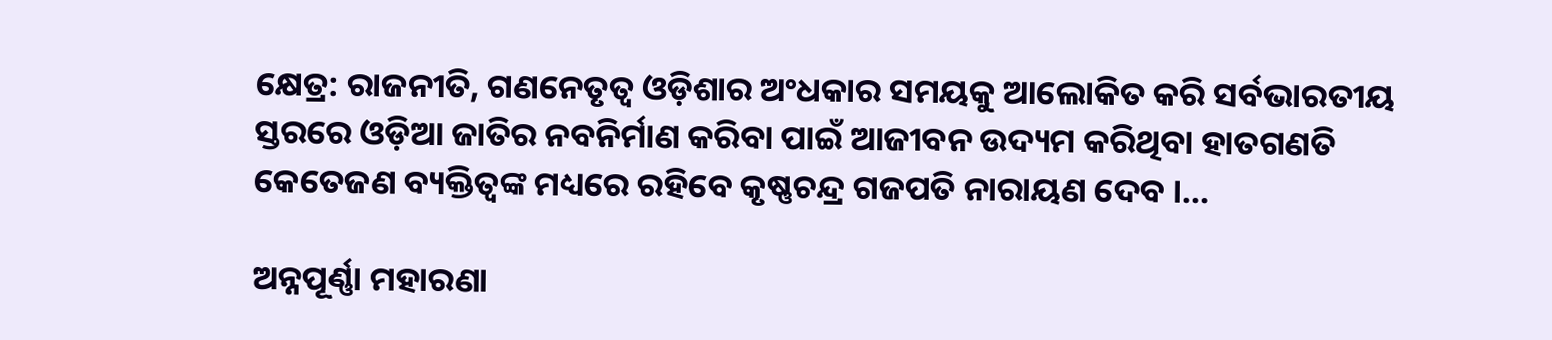କ୍ଷେତ୍ର: ରାଜନୀତି, ଗଣନେତୃତ୍ୱ ଓଡ଼ିଶାର ଅଂଧକାର ସମୟକୁ ଆଲୋକିତ କରି ସର୍ବଭାରତୀୟ ସ୍ତରରେ ଓଡ଼ିଆ ଜାତିର ନବନିର୍ମାଣ କରିବା ପାଇଁ ଆଜୀବନ ଉଦ୍ୟମ କରିଥିବା ହାତଗଣତି କେତେଜଣ ବ୍ୟକ୍ତିତ୍ୱଙ୍କ ମଧ୍ୟରେ ରହିବେ କୃଷ୍ଣଚନ୍ଦ୍ର ଗଜପତି ନାରାୟଣ ଦେବ ।…

ଅନ୍ନପୂର୍ଣ୍ଣା ମହାରଣା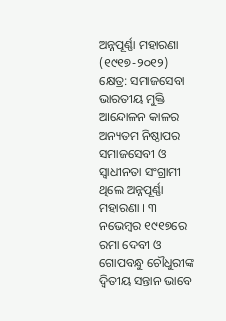ଅନ୍ନପୂର୍ଣ୍ଣା ମହାରଣା (୧୯୧୭-୨୦୧୨) କ୍ଷେତ୍ର: ସମାଜସେବା ଭାରତୀୟ ମୁକ୍ତି ଆନ୍ଦୋଳନ କାଳର ଅନ୍ୟତମ ନିଷ୍ଠାପର ସମାଜସେବୀ ଓ ସ୍ୱାଧୀନତା ସଂଗ୍ରାମୀ ଥିଲେ ଅନ୍ନପୂର୍ଣ୍ଣା ମହାରଣା । ୩ ନଭେମ୍ବର ୧୯୧୭ରେ ରମା ଦେବୀ ଓ ଗୋପବନ୍ଧୁ ଚୌଧୁରୀଙ୍କ ଦ୍ୱିତୀୟ ସନ୍ତାନ ଭାବେ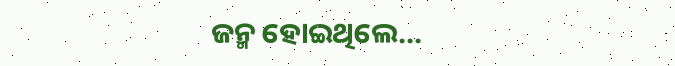ଜନ୍ମ ହୋଇଥିଲେ…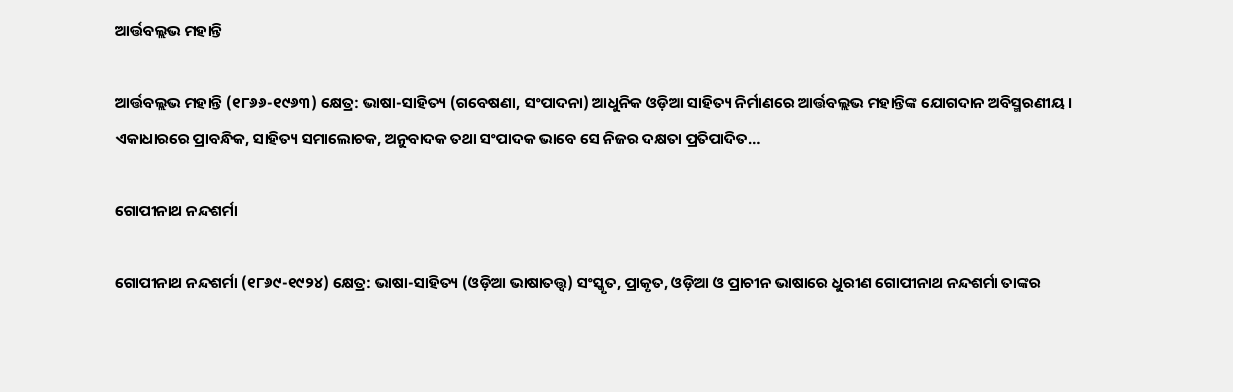ଆର୍ତ୍ତବଲ୍ଲଭ ମହାନ୍ତି

ଆର୍ତ୍ତବଲ୍ଲଭ ମହାନ୍ତି (୧୮୬୬-୧୯୬୩) କ୍ଷେତ୍ର: ଭାଷା-ସାହିତ୍ୟ (ଗବେଷଣା, ସଂପାଦନା) ଆଧୁନିକ ଓଡ଼ିଆ ସାହିତ୍ୟ ନିର୍ମାଣରେ ଆର୍ତ୍ତବଲ୍ଲଭ ମହାନ୍ତିଙ୍କ ଯୋଗଦାନ ଅବିସ୍ମରଣୀୟ । ଏକାଧାରରେ ପ୍ରାବନ୍ଧିକ, ସାହିତ୍ୟ ସମାଲୋଚକ, ଅନୁବାଦକ ତଥା ସଂପାଦକ ଭାବେ ସେ ନିଜର ଦକ୍ଷତା ପ୍ରତିପାଦିତ…

ଗୋପୀନାଥ ନନ୍ଦଶର୍ମା

ଗୋପୀନାଥ ନନ୍ଦଶର୍ମା (୧୮୬୯-୧୯୨୪) କ୍ଷେତ୍ର: ଭାଷା-ସାହିତ୍ୟ (ଓଡ଼ିଆ ଭାଷାତତ୍ତ୍ୱ) ସଂସ୍କୃତ, ପ୍ରାକୃତ, ଓଡ଼ିଆ ଓ ପ୍ରାଚୀନ ଭାଷାରେ ଧୁରୀଣ ଗୋପୀନାଥ ନନ୍ଦଶର୍ମା ତାଙ୍କର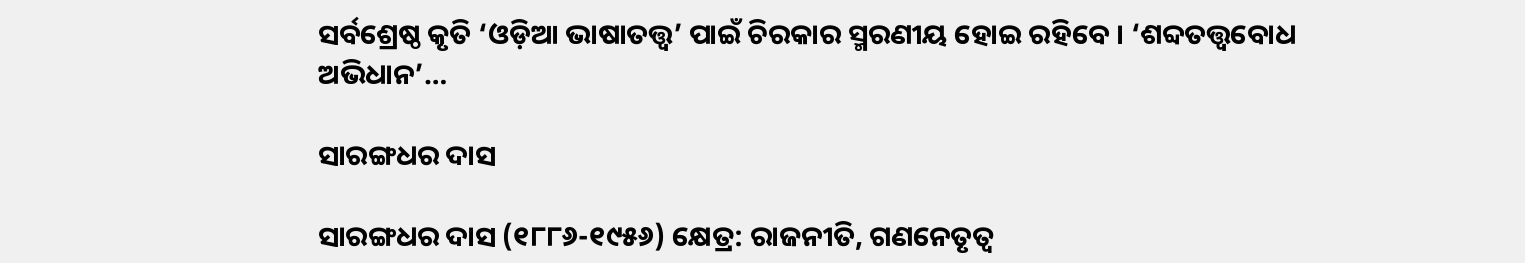ସର୍ବଶ୍ରେଷ୍ଠ କୃତି ‘ଓଡ଼ିଆ ଭାଷାତତ୍ତ୍ୱ’ ପାଇଁ ଚିରକାର ସ୍ମରଣୀୟ ହୋଇ ରହିବେ । ‘ଶବ୍ଦତତ୍ତ୍ୱବୋଧ ଅଭିଧାନ’…

ସାରଙ୍ଗଧର ଦାସ

ସାରଙ୍ଗଧର ଦାସ (୧୮୮୬-୧୯୫୬) କ୍ଷେତ୍ର: ରାଜନୀତି, ଗଣନେତୃତ୍ୱ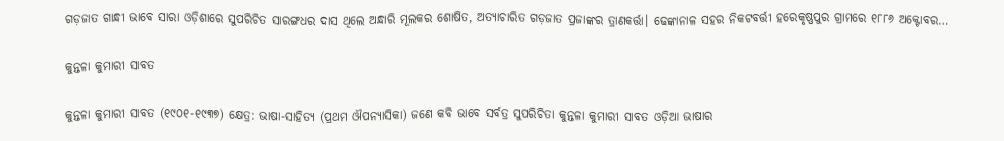ଗଡ଼ଜାତ ଗାନ୍ଧୀ ଭାବେ ସାରା ଓଡ଼ିଶାରେ ସୁପରିଚିତ ସାରଙ୍ଗଧର ଦାସ ଥିଲେ ଅନ୍ଧାରି ମୂଲକର ଶୋଷିତ, ଅତ୍ୟାଚାରିତ ଗଡ଼ଜାତ ପ୍ରଜାଙ୍କର ତ୍ରାଣକର୍ତ୍ତା। ଢେଙ୍କାନାଳ ସହର ନିକଟବର୍ତ୍ତୀ ହରେକୃଷ୍ଣପୁର ଗ୍ରାମରେ ୧୮୮୬ ଅକ୍ଟୋବର…

କୁନ୍ତଳା କୁମାରୀ ସାବତ

କୁନ୍ତଳା କୁମାରୀ ସାବତ (୧୯୦୧-୧୯୩୭) କ୍ଷେତ୍ର: ଭାଷା-ସାହିତ୍ୟ (ପ୍ରଥମ ଔପନ୍ୟାସିକା) ଜଣେ କବି ଭାବେ ସର୍ବତ୍ର ସୁପରିଚିତା କୁନ୍ତଳା କୁମାରୀ ସାବତ ଓଡ଼ିଆ ଭାଷାର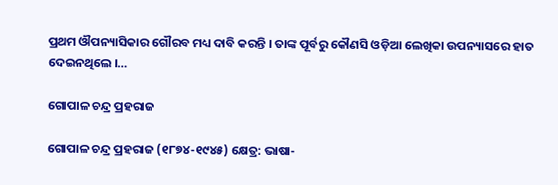ପ୍ରଥମ ଔପନ୍ୟାସିକାର ଗୌରବ ମଧ୍ୟ ଦାବି କରନ୍ତି । ତାଙ୍କ ପୂର୍ବରୁ କୌଣସି ଓଡ଼ିଆ ଲେଖିକା ଉପନ୍ୟାସରେ ହାତ ଦେଇନଥିଲେ ।…

ଗୋପାଳ ଚନ୍ଦ୍ର ପ୍ରହରାଜ

ଗୋପାଳ ଚନ୍ଦ୍ର ପ୍ରହରାଜ (୧୮୭୪-୧୯୪୫) କ୍ଷେତ୍ର: ଭାଷା-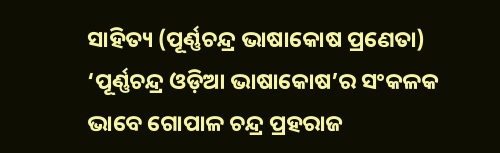ସାହିତ୍ୟ (ପୂର୍ଣ୍ଣଚନ୍ଦ୍ର ଭାଷାକୋଷ ପ୍ରଣେତା) ‘ପୂର୍ଣ୍ଣଚନ୍ଦ୍ର ଓଡ଼ିଆ ଭାଷାକୋଷ’ର ସଂକଳକ ଭାବେ ଗୋପାଳ ଚନ୍ଦ୍ର ପ୍ରହରାଜ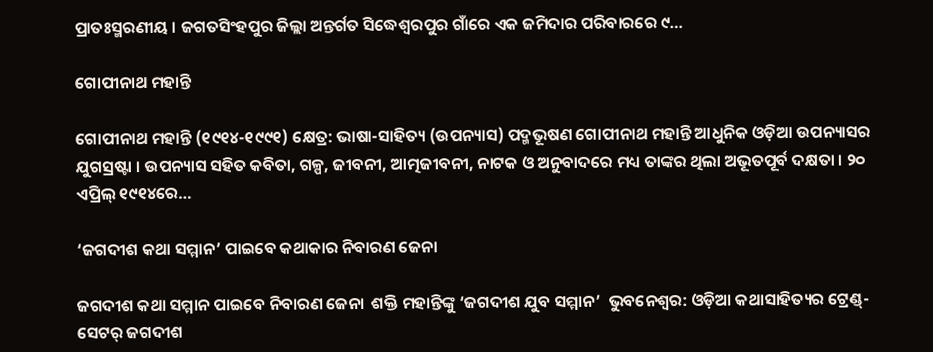ପ୍ରାତଃସ୍ମରଣୀୟ । ଜଗତସିଂହପୁର ଜିଲ୍ଲା ଅନ୍ତର୍ଗତ ସିଦ୍ଧେଶ୍ୱରପୁର ଗାଁରେ ଏକ ଜମିଦାର ପରିବାରରେ ୯…

ଗୋପୀନାଥ ମହାନ୍ତି

ଗୋପୀନାଥ ମହାନ୍ତି (୧୯୧୪-୧୯୯୧) କ୍ଷେତ୍ର: ଭାଷା-ସାହିତ୍ୟ (ଉପନ୍ୟାସ) ପଦ୍ମଭୂଷଣ ଗୋପୀନାଥ ମହାନ୍ତି ଆଧୁନିକ ଓଡ଼ିଆ ଉପନ୍ୟାସର ଯୁଗସ୍ରଷ୍ଟା । ଉପନ୍ୟାସ ସହିତ କବିତା, ଗଳ୍ପ, ଜୀବନୀ, ଆତ୍ମଜୀବନୀ, ନାଟକ ଓ ଅନୁବାଦରେ ମଧ୍ୟ ତାଙ୍କର ଥିଲା ଅଭୂତପୂର୍ବ ଦକ୍ଷତା । ୨୦ ଏପ୍ରିଲ୍ ୧୯୧୪ରେ…

‘ଜଗଦୀଶ କଥା ସମ୍ମାନ’ ପାଇବେ କଥାକାର ନିବାରଣ ଜେନା

ଜଗଦୀଶ କଥା ସମ୍ମାନ ପାଇବେ ନିବାରଣ ଜେନା  ଶକ୍ତି ମହାନ୍ତିଙ୍କୁ ‘ଜଗଦୀଶ ଯୁବ ସମ୍ମାନ’  ଭୁବନେଶ୍ୱର: ଓଡ଼ିଆ କଥାସାହିତ୍ୟର ଟ୍ରେଣ୍ଡ୍-ସେଟର୍‍ ଜଗଦୀଶ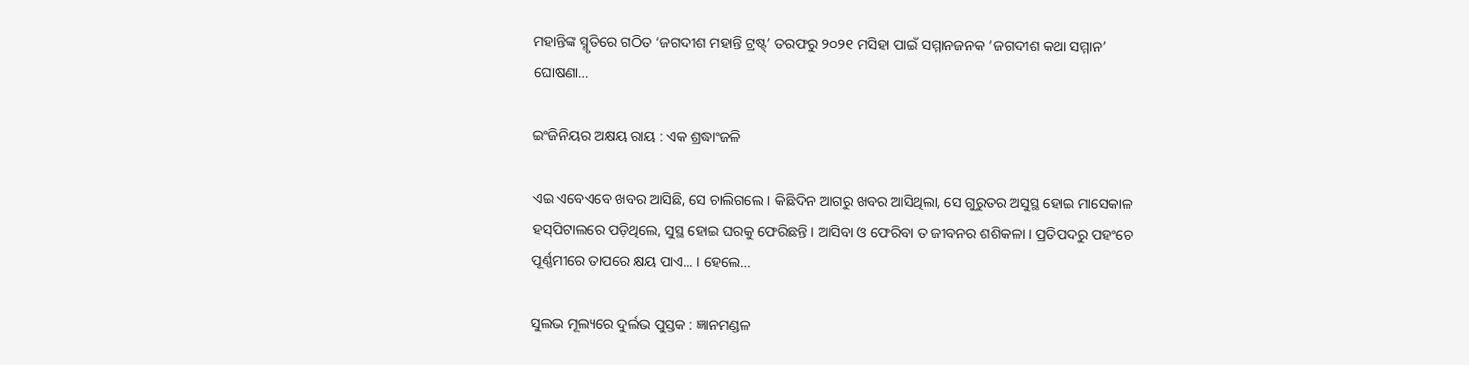ମହାନ୍ତିଙ୍କ ସ୍ମୃତିରେ ଗଠିତ ‘ଜଗଦୀଶ ମହାନ୍ତି ଟ୍ରଷ୍ଟ୍‍’ ତରଫରୁ ୨୦୨୧ ମସିହା ପାଇଁ ସମ୍ମାନଜନକ ‘ଜଗଦୀଶ କଥା ସମ୍ମାନ’ ଘୋଷଣା…

ଇଂଜିନିୟର ଅକ୍ଷୟ ରାୟ : ଏକ ଶ୍ରଦ୍ଧାଂଜଳି

ଏଇ ଏବେଏବେ ଖବର ଆସିଛି, ସେ ଚାଲିଗଲେ । କିଛିଦିନ ଆଗରୁ ଖବର ଆସିଥିଲା, ସେ ଗୁରୁତର ଅସୁସ୍ଥ ହୋଇ ମାସେକାଳ ହସ୍‍ପିଟାଲରେ ପଡ଼ିଥିଲେ, ସୁସ୍ଥ ହୋଇ ଘରକୁ ଫେରିଛନ୍ତି । ଆସିବା ଓ ଫେରିବା ତ ଜୀବନର ଶଶିକଳା । ପ୍ରତିପଦରୁ ପହଂଚେ ପୂର୍ଣ୍ଣମୀରେ ତାପରେ କ୍ଷୟ ପାଏ... । ହେଲେ…

ସୁଲଭ ମୂଲ୍ୟରେ ଦୁର୍ଲଭ ପୁସ୍ତକ : ଜ୍ଞାନମଣ୍ଡଳ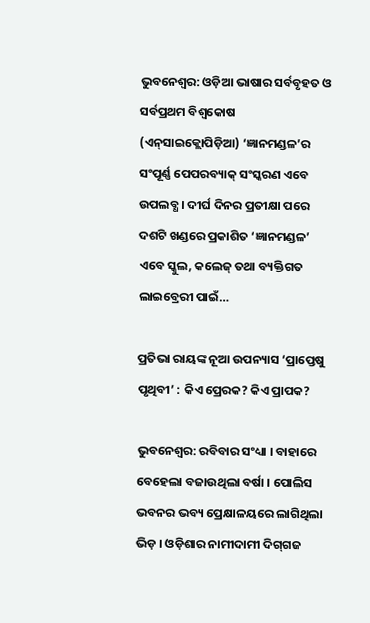ଭୁବନେଶ୍ୱର: ଓଡ଼ିଆ ଭାଷାର ସର୍ବବୃହତ ଓ ସର୍ବପ୍ରଥମ ବିଶ୍ୱକୋଷ (ଏନ୍‍ସାଇକ୍ଲୋପିଡ଼ିଆ) ‘ଜ୍ଞାନମଣ୍ଡଳ’ର ସଂପୂର୍ଣ୍ଣ ପେପରବ୍ୟାକ୍‍ ସଂସ୍କରଣ ଏବେ ଉପଲବ୍ଧ । ଦୀର୍ଘ ଦିନର ପ୍ରତୀକ୍ଷା ପରେ ଦଶଟି ଖଣ୍ଡରେ ପ୍ରକାଶିତ ‘ଜ୍ଞାନମଣ୍ଡଳ’ ଏବେ ସ୍କୁଲ, କଲେଜ୍‍ ତଥା ବ୍ୟକ୍ତିଗତ ଲାଇବ୍ରେରୀ ପାଇଁ…

ପ୍ରତିଭା ରାୟଙ୍କ ନୂଆ ଉପନ୍ୟାସ ‘ପ୍ରାପ୍ତେଷୁ ପୃଥିବୀ’ : କିଏ ପ୍ରେରକ? କିଏ ପ୍ରାପକ?

ଭୁବନେଶ୍ୱର: ରବିବାର ସଂଧ୍ୟା । ବାହାରେ ବେହେଲା ବଜାଉଥିଲା ବର୍ଷା । ପୋଲିସ ଭବନର ଭବ୍ୟ ପ୍ରେକ୍ଷାଳୟରେ ଲାଗିଥିଲା ଭିଡ଼ । ଓଡ଼ିଶାର ନାମୀଦାମୀ ଦିଗ୍‍ଗଜ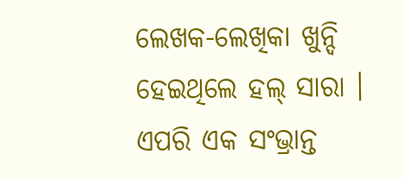ଲେଖକ-ଲେଖିକା ଖୁନ୍ଦି ହେଇଥିଲେ ହଲ୍‍ ସାରା । ଏପରି ଏକ ସଂଭ୍ରାନ୍ତ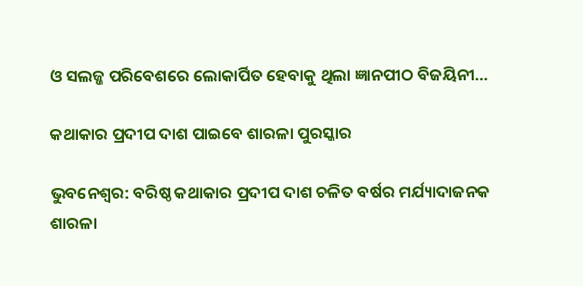ଓ ସଲଜ୍ଜ ପରିବେଶରେ ଲୋକାର୍ପିତ ହେବାକୁ ଥିଲା ଜ୍ଞାନପୀଠ ବିଜୟିନୀ…

କଥାକାର ପ୍ରଦୀପ ଦାଶ ପାଇବେ ଶାରଳା ପୁରସ୍କାର

ଭୁବନେଶ୍ୱର: ବରିଷ୍ଠ କଥାକାର ପ୍ରଦୀପ ଦାଶ ଚଳିତ ବର୍ଷର ମର୍ଯ୍ୟାଦାଜନକ ଶାରଳା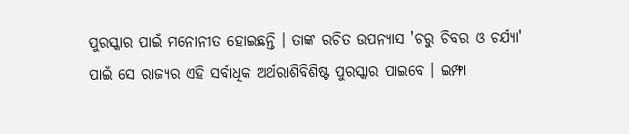ପୁରସ୍କାର ପାଇଁ ମନୋନୀତ ହୋଇଛନ୍ତି । ତାଙ୍କ ରଚିତ ଉପନ୍ୟାସ 'ଚରୁ ଚିବର ଓ ଚର୍ଯ୍ୟା' ପାଇଁ ସେ ରାଜ୍ୟର ଏହି ସର୍ବାଧିକ ଅର୍ଥରାଶିବିଶିଷ୍ଟ ପୁରସ୍କାର ପାଇବେ । ଇମ୍ଫା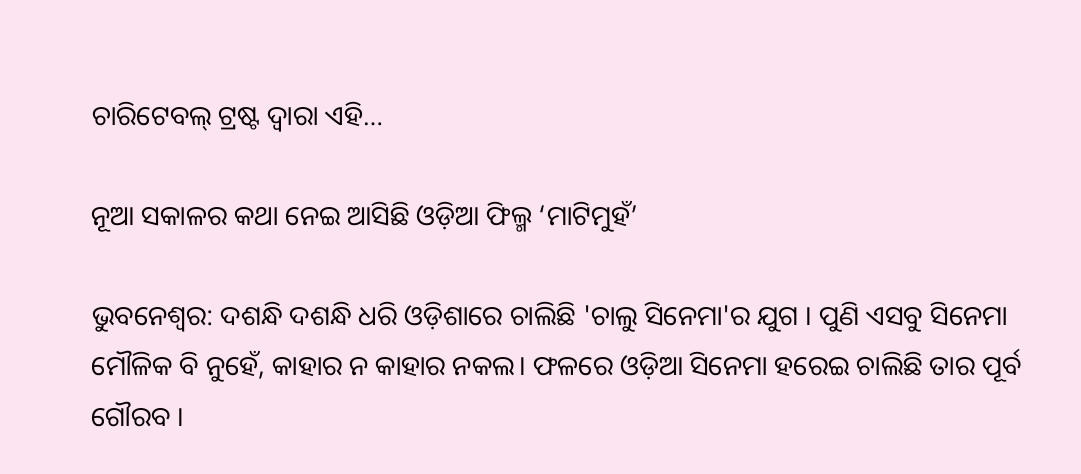ଚାରିଟେବଲ୍‍ ଟ୍ରଷ୍ଟ ଦ୍ୱାରା ଏହି…

ନୂଆ ସକାଳର କଥା ନେଇ ଆସିଛି ଓଡ଼ିଆ ଫିଲ୍ମ ‘ମାଟିମୁହଁ’

ଭୁବନେଶ୍ୱର: ଦଶନ୍ଧି ଦଶନ୍ଧି ଧରି ଓଡ଼ିଶାରେ ଚାଲିଛି 'ଚାଲୁ ସିନେମା'ର ଯୁଗ । ପୁଣି ଏସବୁ ସିନେମା ମୌଳିକ ବି ନୁହେଁ, କାହାର ନ କାହାର ନକଲ। ଫଳରେ ଓଡ଼ିଆ ସିନେମା ହରେଇ ଚାଲିଛି ତାର ପୂର୍ବ ଗୌରବ ।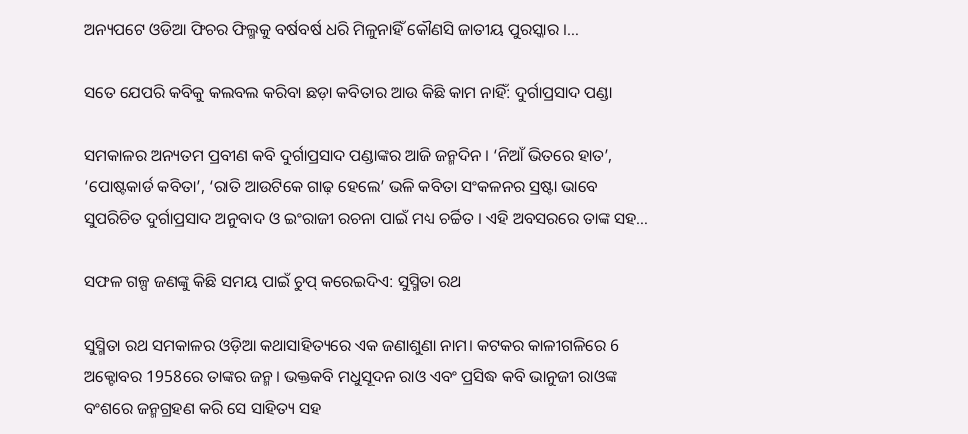ଅନ୍ୟପଟେ ଓଡିଆ ଫିଚର ଫିଲ୍ମକୁ ବର୍ଷବର୍ଷ ଧରି ମିଳୁନାହିଁ କୌଣସି ଜାତୀୟ ପୁରସ୍କାର ।…

ସତେ ଯେପରି କବିକୁ କଲବଲ କରିବା ଛଡ଼ା କବିତାର ଆଉ କିଛି କାମ ନାହିଁ: ଦୁର୍ଗାପ୍ରସାଦ ପଣ୍ଡା

ସମକାଳର ଅନ୍ୟତମ ପ୍ରବୀଣ କବି ଦୁର୍ଗାପ୍ରସାଦ ପଣ୍ଡାଙ୍କର ଆଜି ଜନ୍ମଦିନ । ‘ନିଆଁ ଭିତରେ ହାତ’, ‘ପୋଷ୍ଟକାର୍ଡ କବିତା’, ‘ରାତି ଆଉଟିକେ ଗାଢ଼ ହେଲେ’ ଭଳି କବିତା ସଂକଳନର ସ୍ରଷ୍ଟା ଭାବେ ସୁପରିଚିତ ଦୁର୍ଗାପ୍ରସାଦ ଅନୁବାଦ ଓ ଇଂରାଜୀ ରଚନା ପାଇଁ ମଧ୍ୟ ଚର୍ଚ୍ଚିତ । ଏହି ଅବସରରେ ତାଙ୍କ ସହ…

ସଫଳ ଗଳ୍ପ ଜଣଙ୍କୁ କିଛି ସମୟ ପାଇଁ ଚୁପ୍ କରେଇଦିଏ: ସୁସ୍ମିତା ରଥ

ସୁସ୍ମିତା ରଥ ସମକାଳର ଓଡ଼ିଆ କଥାସାହିତ୍ୟରେ ଏକ ଜଣାଶୁଣା ନାମ। କଟକର କାଳୀଗଳିରେ 6 ଅକ୍ଟୋବର 1958ରେ ତାଙ୍କର ଜନ୍ମ। ଭକ୍ତକବି ମଧୁସୂଦନ ରାଓ ଏବଂ ପ୍ରସିଦ୍ଧ କବି ଭାନୁଜୀ ରାଓଙ୍କ ବଂଶରେ ଜନ୍ମଗ୍ରହଣ କରି ସେ ସାହିତ୍ୟ ସହ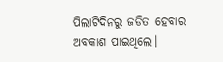ପିଲାଟିଦିନରୁ ଜଡିତ ହେବାର ଅବକାଶ ପାଇଥିଲେ।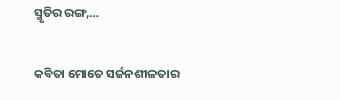ସ୍ମୃତିର ରଙ୍ଗ,…

କବିତା ମୋତେ ସର୍ଜନଶୀଳତାର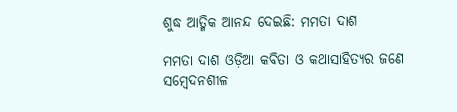ଶୁଦ୍ଧ ଆତ୍ମିକ ଆନନ୍ଦ ଦେଇଛି: ମମତା ଦାଶ

ମମତା ଦାଶ ଓଡ଼ିଆ କବିତା ଓ କଥାସାହିତ୍ୟର ଜଣେ ସମ୍ବେଦନଶୀଳ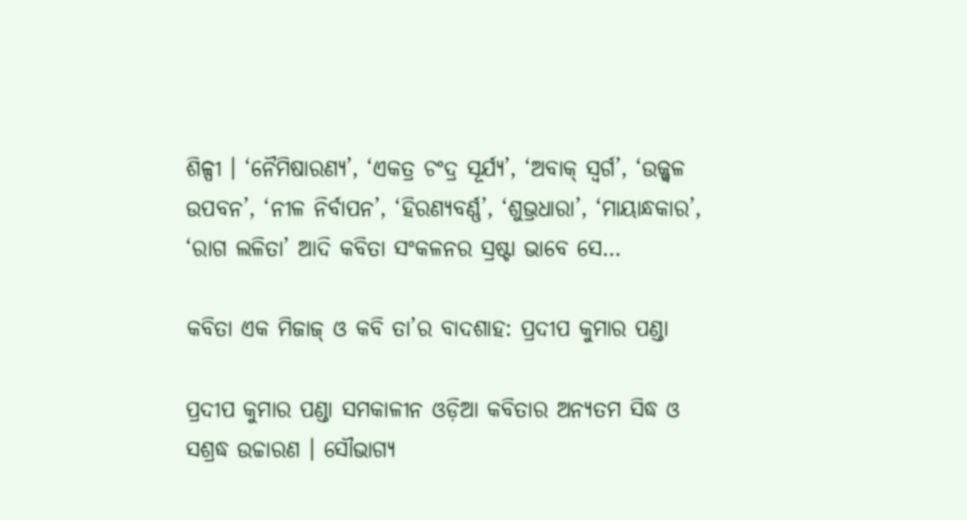ଶିଳ୍ପୀ । ‘ନୈମିଷାରଣ୍ୟ’, ‘ଏକତ୍ର ଚଂଦ୍ର ସୂର୍ଯ୍ୟ’, ‘ଅବାକ୍‍ ସ୍ୱର୍ଗ’, ‘ଉଜ୍ଜ୍ୱଳ ଉପବନ’, ‘ନୀଳ ନିର୍ବାପନ’, ‘ହିରଣ୍ୟବର୍ଣ୍ଣ’, ‘ଶୁଭ୍ରଧାରା’, ‘ମାୟାନ୍ଧକାର’, ‘ରାଗ ଲଳିତା’ ଆଦି କବିତା ସଂକଳନର ସ୍ରଷ୍ଟା ଭାବେ ସେ…

କବିତା ଏକ ମିଜାଜ୍ ଓ କବି ତା’ର ବାଦଶାହ: ପ୍ରଦୀପ କୁମାର ପଣ୍ଡା

ପ୍ରଦୀପ କୁମାର ପଣ୍ଡା ସମକାଳୀନ ଓଡ଼ିଆ କବିତାର ଅନ୍ୟତମ ସିଦ୍ଧ ଓ ସଶ୍ରଦ୍ଧ ଉଚ୍ଚାରଣ । ସୌଭାଗ୍ୟ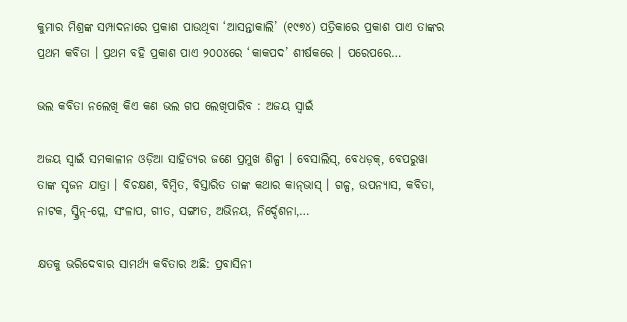କୁମାର ମିଶ୍ରଙ୍କ ସମ୍ପାଦନାରେ ପ୍ରକାଶ ପାଉଥିବା ‘ଆସନ୍ତାକାଲି’ (୧୯୭୪) ପତ୍ରିକାରେ ପ୍ରକାଶ ପାଏ ତାଙ୍କର ପ୍ରଥମ କବିତା । ପ୍ରଥମ ବହି ପ୍ରକାଶ ପାଏ ୨୦୦୪ରେ ‘କାକପଦ’ ଶୀର୍ଷକରେ । ପରେପରେ…

ଭଲ କବିତା ନଲେଖି କିଏ କଣ ଭଲ ଗପ ଲେଖିପାରିବ : ଅଜୟ ସ୍ୱାଇଁ

ଅଜୟ ସ୍ୱାଇଁ ସମକାଳୀନ ଓଡ଼ିଆ ସାହିତ୍ୟର ଜଣେ ପ୍ରମୁଖ ଶିଳ୍ପୀ । ବେସାଲିସ୍‍, ବେଧଡ଼କ୍‍, ବେପରୁୱା ତାଙ୍କ ସୃଜନ ଯାତ୍ରା । ବିଚକ୍ଷଣ, ବିମ୍ବିତ, ବିସ୍ତାରିତ ତାଙ୍କ କଥାର କାନ୍‍ଭାସ୍‍ । ଗଳ୍ପ, ଉପନ୍ୟାସ, କବିତା, ନାଟକ, ସ୍କ୍ରିନ୍‍-ପ୍ଲେ, ସଂଳାପ, ଗୀତ, ସଙ୍ଗୀତ, ଅଭିନୟ, ନିର୍ଦ୍ଦେଶନା,…

କ୍ଷତକୁ ଭରିଦେବାର ସାମର୍ଥ୍ୟ କବିତାର ଅଛି: ପ୍ରବାସିନୀ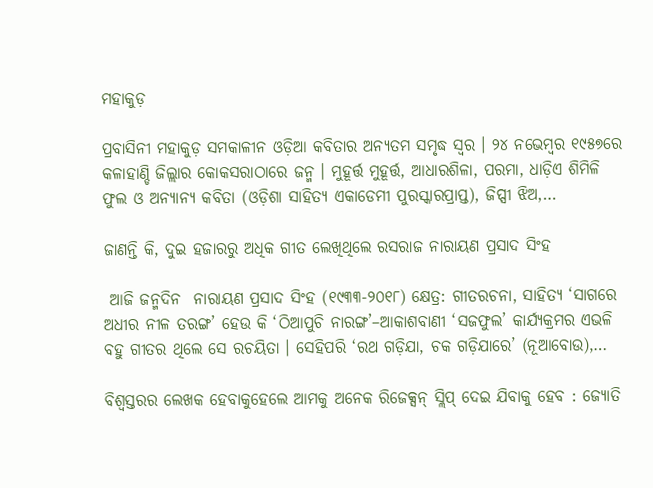ମହାକୁଡ଼

ପ୍ରବାସିନୀ ମହାକୁଡ଼ ସମକାଳୀନ ଓଡ଼ିଆ କବିତାର ଅନ୍ୟତମ ସମୃଦ୍ଧ ସ୍ୱର । ୨୪ ନଭେମ୍ବର ୧୯୫୭ରେ କଳାହାଣ୍ଡି ଜିଲ୍ଲାର କୋକସରାଠାରେ ଜନ୍ମ । ମୁହୂର୍ତ୍ତ ମୁହୂର୍ତ୍ତ, ଆଧାରଶିଳା, ପରମା, ଧାଡ଼ିଏ ଶିମିଳି ଫୁଲ ଓ ଅନ୍ୟାନ୍ୟ କବିତା (ଓଡ଼ିଶା ସାହିତ୍ୟ ଏକାଡେମୀ ପୁରସ୍କାରପ୍ରାପ୍ତ), ଜିପ୍ସୀ ଝିଅ,…

ଜାଣନ୍ତି କି, ଦୁଇ ହଜାରରୁ ଅଧିକ ଗୀତ ଲେଖିଥିଲେ ରସରାଜ ନାରାୟଣ ପ୍ରସାଦ ସିଂହ

 ଆଜି ଜନ୍ମଦିନ  ନାରାୟଣ ପ୍ରସାଦ ସିଂହ (୧୯୩୩-୨୦୧୮) କ୍ଷେତ୍ର: ଗୀତରଚନା, ସାହିତ୍ୟ ‘ସାଗରେ ଅଧୀର ନୀଳ ତରଙ୍ଗ’ ହେଉ କି ‘ଠିଆପୁଚି ନାରଙ୍ଗ’–ଆକାଶବାଣୀ ‘ସଜଫୁଲ’ କାର୍ଯ୍ୟକ୍ରମର ଏଭଳି ବହୁ ଗୀତର ଥିଲେ ସେ ରଚୟିତା । ସେହିପରି ‘ରଥ ଗଡ଼ିଯା, ଚକ ଗଡ଼ିଯାରେ’ (ନୂଆବୋଉ),…

ବିଶ୍ୱସ୍ତରର ଲେଖକ ହେବାକୁହେଲେ ଆମକୁ ଅନେକ ରିଜେକ୍ସନ୍ ସ୍ଲିପ୍ ଦେଇ ଯିବାକୁ ହେବ : ଜ୍ୟୋତି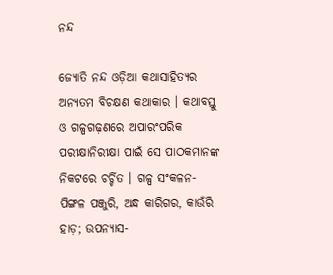ନନ୍ଦ

ଜ୍ୟୋତି ନନ୍ଦ ଓଡ଼ିଆ କଥାସାହିତ୍ୟର ଅନ୍ୟତମ ବିଚକ୍ଷଣ କଥାକାର । କଥାବସ୍ତୁ ଓ ଗଳ୍ପଗଢ଼ଣରେ ଅପାରଂପରିକ ପରୀକ୍ଷାନିରୀକ୍ଷା ପାଇଁ ସେ ପାଠକମାନଙ୍କ ନିକଟରେ ଚର୍ଚ୍ଚିତ । ଗଳ୍ପ ସଂକଳନ- ପିଙ୍ଗଳ ପଞ୍ଜୁରି, ଅନ୍ଧ କାରିଗର, କାଉଁରି ହାଡ଼; ଉପନ୍ୟାସ-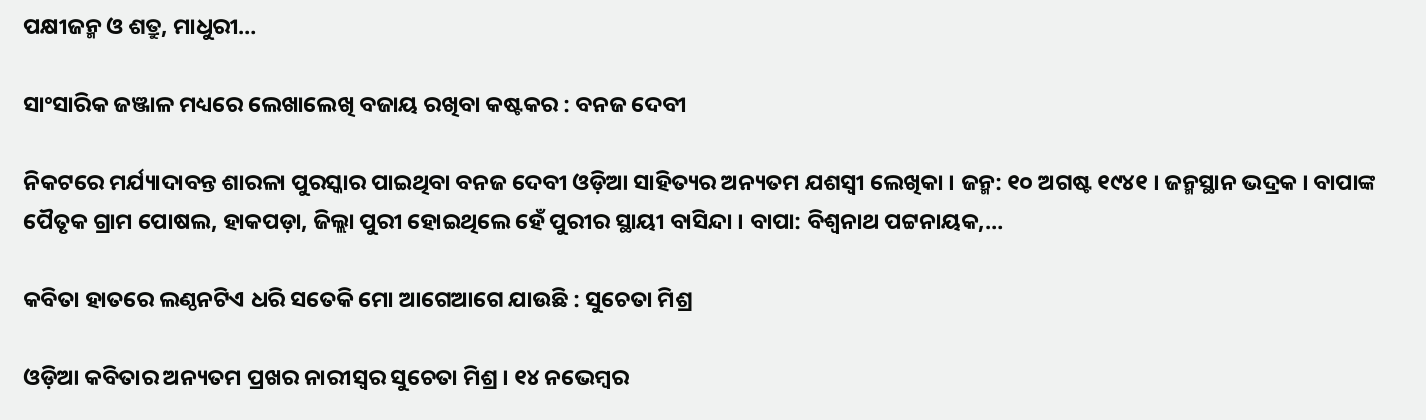ପକ୍ଷୀଜନ୍ମ ଓ ଶତ୍ରୁ, ମାଧୁରୀ…

ସାଂସାରିକ ଜଞ୍ଜାଳ ମଧ୍ୟରେ ଲେଖାଲେଖି ବଜାୟ ରଖିବା କଷ୍ଟକର : ବନଜ ଦେବୀ

ନିକଟରେ ମର୍ଯ୍ୟାଦାବନ୍ତ ଶାରଳା ପୁରସ୍କାର ପାଇଥିବା ବନଜ ଦେବୀ ଓଡ଼ିଆ ସାହିତ୍ୟର ଅନ୍ୟତମ ଯଶସ୍ୱୀ ଲେଖିକା । ଜନ୍ମ: ୧୦ ଅଗଷ୍ଟ ୧୯୪୧ । ଜନ୍ମସ୍ଥାନ ଭଦ୍ରକ । ବାପାଙ୍କ ପୈତୃକ ଗ୍ରାମ ପୋଷଲ, ହାକପଡ଼ା, ଜିଲ୍ଲା ପୁରୀ ହୋଇଥିଲେ ହେଁ ପୁରୀର ସ୍ଥାୟୀ ବାସିନ୍ଦା । ବାପା: ବିଶ୍ୱନାଥ ପଟ୍ଟନାୟକ,…

କବିତା ହାତରେ ଲଣ୍ଠନଟିଏ ଧରି ସତେକି ମୋ ଆଗେଆଗେ ଯାଉଛି : ସୁଚେତା ମିଶ୍ର

ଓଡ଼ିଆ କବିତାର ଅନ୍ୟତମ ପ୍ରଖର ନାରୀସ୍ୱର ସୁଚେତା ମିଶ୍ର । ୧୪ ନଭେମ୍ବର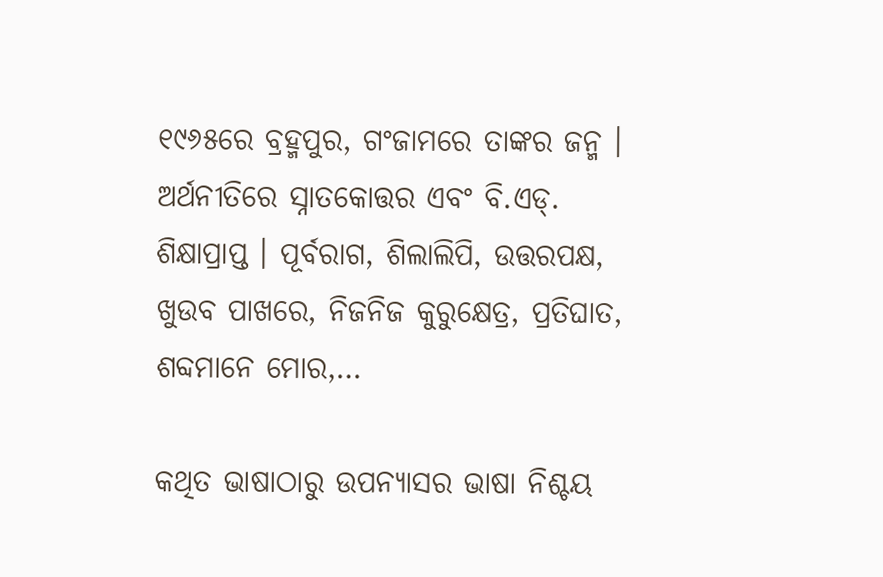୧୯୬୫ରେ ବ୍ରହ୍ମପୁର, ଗଂଜାମରେ ତାଙ୍କର ଜନ୍ମ । ଅର୍ଥନୀତିରେ ସ୍ନାତକୋତ୍ତର ଏବଂ ବି.ଏଡ୍‍. ଶିକ୍ଷାପ୍ରାପ୍ତ । ପୂର୍ବରାଗ, ଶିଲାଲିପି, ଉତ୍ତରପକ୍ଷ, ଖୁଉବ ପାଖରେ, ନିଜନିଜ କୁରୁକ୍ଷେତ୍ର, ପ୍ରତିଘାତ, ଶବ୍ଦମାନେ ମୋର,…

କଥିତ ଭାଷାଠାରୁ ଉପନ୍ୟାସର ଭାଷା ନିଶ୍ଚୟ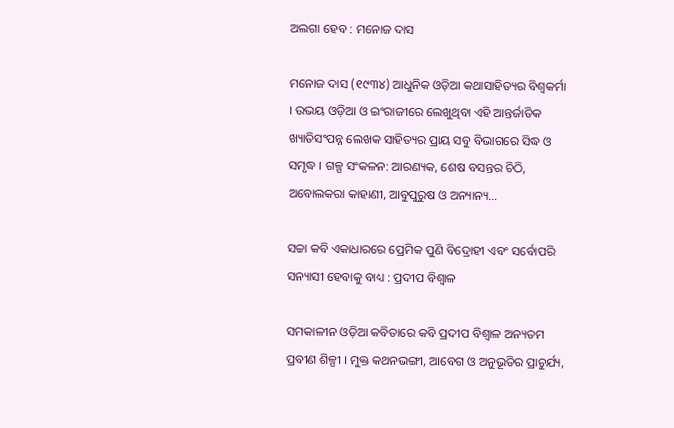ଅଲଗା ହେବ : ମନୋଜ ଦାସ

ମନୋଜ ଦାସ (୧୯୩୪) ଆଧୁନିକ ଓଡ଼ିଆ କଥାସାହିତ୍ୟର ବିଶ୍ୱକର୍ମା । ଉଭୟ ଓଡ଼ିଆ ଓ ଇଂରାଜୀରେ ଲେଖୁଥିବା ଏହି ଆନ୍ତର୍ଜାତିକ ଖ୍ୟାତିସଂପନ୍ନ ଲେଖକ ସାହିତ୍ୟର ପ୍ରାୟ ସବୁ ବିଭାଗରେ ସିଦ୍ଧ ଓ ସମୃଦ୍ଧ । ଗଳ୍ପ ସଂକଳନ: ଆରଣ୍ୟକ, ଶେଷ ବସନ୍ତର ଚିଠି, ଅବୋଲକରା କାହାଣୀ, ଆବୁପୁରୁଷ ଓ ଅନ୍ୟାନ୍ୟ…

ସଚ୍ଚା କବି ଏକାଧାରରେ ପ୍ରେମିକ ପୁଣି ବିଦ୍ରୋହୀ ଏବଂ ସର୍ବୋପରି ସନ୍ୟାସୀ ହେବାକୁ ବାଧ୍ୟ : ପ୍ରଦୀପ ବିଶ୍ୱାଳ

ସମକାଳୀନ ଓଡ଼ିଆ କବିତାରେ କବି ପ୍ରଦୀପ ବିଶ୍ୱାଳ ଅନ୍ୟତମ ପ୍ରବୀଣ ଶିଳ୍ପୀ । ମୁକ୍ତ କଥନଭଙ୍ଗୀ, ଆବେଗ ଓ ଅନୁଭୂତିର ପ୍ରାଚୁର୍ଯ୍ୟ,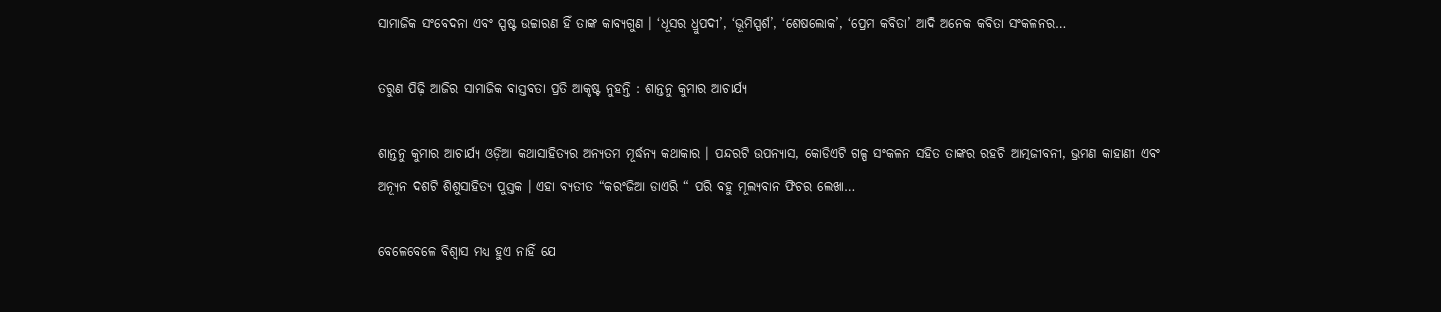ସାମାଜିକ ସଂବେଦନା ଏବଂ ସ୍ପଷ୍ଟ ଉଚ୍ଚାରଣ ହିଁ ତାଙ୍କ କାବ୍ୟଗୁଣ । ‘ଧୂସର ଧ୍ରୁପଦୀ’, ‘ଭୂମିସ୍ପର୍ଶ’, ‘ଶେଷଲୋକ’, ‘ପ୍ରେମ କବିତା’ ଆଦି ଅନେକ କବିତା ସଂକଳନର…

ତରୁଣ ପିଢ଼ି ଆଜିର ସାମାଜିକ ବାସ୍ତବତା ପ୍ରତି ଆକୃଷ୍ଟ ନୁହନ୍ତି : ଶାନ୍ତନୁ କୁମାର ଆଚାର୍ଯ୍ୟ

ଶାନ୍ତନୁ କୁମାର ଆଚାର୍ଯ୍ୟ ଓଡ଼ିଆ କଥାସାହିତ୍ୟର ଅନ୍ୟତମ ମୂର୍ଦ୍ଧନ୍ୟ କଥାକାର । ପନ୍ଦରଟି ଉପନ୍ୟାସ, କୋଡିଏଟି ଗଳ୍ପ ସଂକଳନ ସହିତ ତାଙ୍କର ରହଚି ଆତ୍ମଜୀବନୀ, ଭ୍ରମଣ କାହାଣୀ ଏବଂ ଅନ୍ୟୂନ ଦଶଟି ଶିଶୁସାହିତ୍ୟ ପୁସ୍ତକ । ଏହା ବ୍ୟତୀତ “କରଂଜିଆ ଡାଏରି “ ପରି ବହୁ ମୂଲ୍ୟବାନ ଫିଚର ଲେଖା…

ବେଳେବେଳେ ବିଶ୍ୱାସ ମଧ୍ୟ ହୁଏ ନାହିଁ ଯେ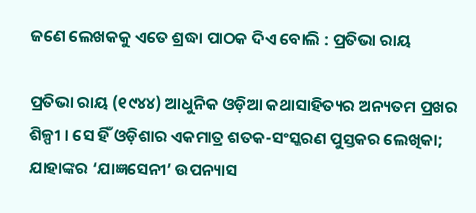ଜଣେ ଲେଖକକୁ ଏତେ ଶ୍ରଦ୍ଧା ପାଠକ ଦିଏ ବୋଲି : ପ୍ରତିଭା ରାୟ

ପ୍ରତିଭା ରାୟ (୧୯୪୪) ଆଧୁନିକ ଓଡ଼ିଆ କଥାସାହିତ୍ୟର ଅନ୍ୟତମ ପ୍ରଖର ଶିଳ୍ପୀ । ସେ ହିଁ ଓଡ଼ିଶାର ଏକମାତ୍ର ଶତକ-ସଂସ୍କରଣ ପୁସ୍ତକର ଲେଖିକା; ଯାହାଙ୍କର ‘ଯାଜ୍ଞସେନୀ’ ଉପନ୍ୟାସ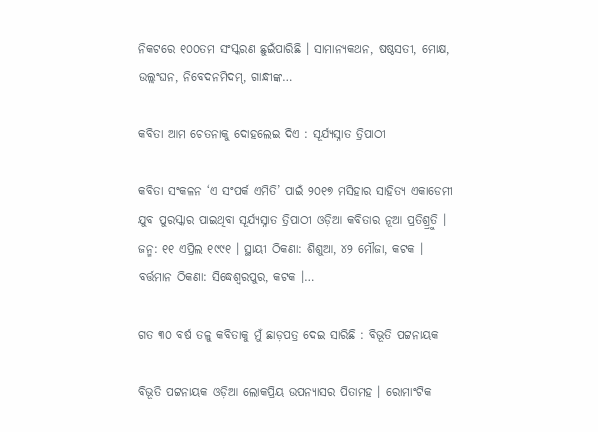ନିକଟରେ ୧୦୦ତମ ସଂସ୍କରଣ ଛୁଇଁପାରିଛି । ସାମାନ୍ୟକଥନ, ଷଷ୍ଠସତୀ, ମୋକ୍ଷ, ଉଲ୍ଲଂଘନ, ନିବେଦନମିଦମ୍‍, ଗାନ୍ଧୀଙ୍କ…

କବିତା ଆମ ଚେତନାକୁ ଦୋହଲେଇ ଦିଏ : ସୂର୍ଯ୍ୟସ୍ନାତ ତ୍ରିପାଠୀ

କବିତା ସଂକଳନ ‘ଏ ସଂପର୍କ ଏମିତି’ ପାଇଁ ୨୦୧୭ ମସିହାର ସାହିତ୍ୟ ଏକାଡେମୀ ଯୁବ ପୁରସ୍କାର ପାଇଥିବା ସୂର୍ଯ୍ୟସ୍ନାତ ତ୍ରିପାଠୀ ଓଡ଼ିଆ କବିତାର ନୂଆ ପ୍ରତିଶ୍ର୍ରୁତି । ଜନ୍ମ: ୧୧ ଏପ୍ରିଲ ୧୯୯୧ । ସ୍ଥାୟୀ ଠିକଣା: ଶିଶୁଆ, ୪୨ ମୌଜା, କଟକ । ବର୍ତ୍ତମାନ ଠିକଣା: ସିଦ୍ଧେଶ୍ୱରପୁର, କଟକ ।…

ଗତ ୩୦ ବର୍ଷ ତଳୁ କବିତାକୁ ମୁଁ ଛାଡ଼ପତ୍ର ଦେଇ ସାରିଛି : ବିଭୂତି ପଟ୍ଟନାୟକ

ବିଭୂତି ପଟ୍ଟନାୟକ ଓଡ଼ିଆ ଲୋକପ୍ରିୟ ଉପନ୍ୟାସର ପିତାମହ । ରୋମାଂଟିକ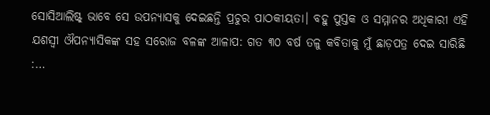ସୋସିଆଲିଷ୍ଟ୍‍ ଭାବେ ସେ ଉପନ୍ୟାସକୁ ଦେଇଛନ୍ତି ପ୍ରଚୁର ପାଠକୀୟତା। ବହୁ ପୁସ୍ତକ ଓ ସମ୍ମାନର ଅଧିକାରୀ ଏହି ଯଶସ୍ୱୀ ଔପନ୍ୟାସିକଙ୍କ ସହ ସରୋଜ ବଳଙ୍କ ଆଳାପ: ଗତ ୩୦ ବର୍ଷ ତଳୁ କବିତାକୁ ମୁଁ ଛାଡ଼ପତ୍ର ଦେଇ ସାରିଛି :…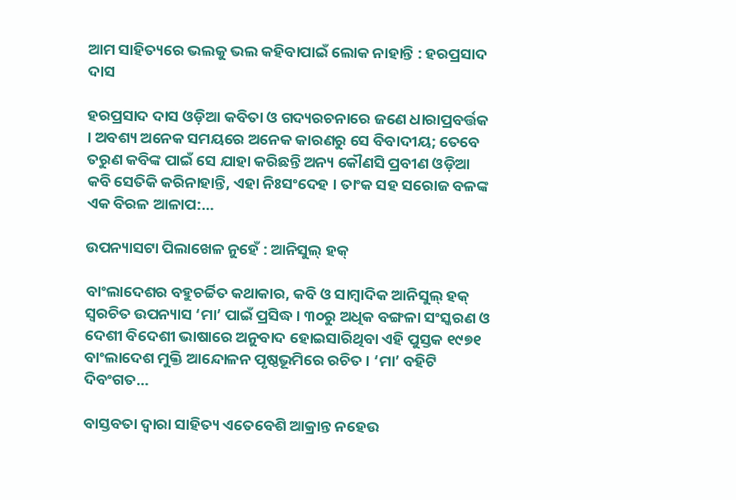ଆମ ସାହିତ୍ୟରେ ଭଲକୁ ଭଲ କହିବାପାଇଁ ଲୋକ ନାହାନ୍ତି : ହରପ୍ରସାଦ ଦାସ

ହରପ୍ରସାଦ ଦାସ ଓଡ଼ିଆ କବିତା ଓ ଗଦ୍ୟରଚନାରେ ଜଣେ ଧାରାପ୍ରବର୍ତ୍ତକ । ଅବଶ୍ୟ ଅନେକ ସମୟରେ ଅନେକ କାରଣରୁ ସେ ବିବାଦୀୟ; ତେବେ ତରୁଣ କବିଙ୍କ ପାଇଁ ସେ ଯାହା କରିଛନ୍ତି ଅନ୍ୟ କୌଣସି ପ୍ରବୀଣ ଓଡ଼ିଆ କବି ସେତିକି କରିନାହାନ୍ତି, ଏହା ନିଃସଂଦେହ । ତାଂକ ସହ ସରୋଜ ବଳଙ୍କ ଏକ ବିରଳ ଆଳାପ:…

ଉପନ୍ୟାସଟା ପିଲାଖେଳ ନୁହେଁ : ଆନିସୁଲ୍‍ ହକ୍‍

ବାଂଲାଦେଶର ବହୁଚର୍ଚ୍ଚିତ କଥାକାର, କବି ଓ ସାମ୍ବାଦିକ ଆନିସୁଲ୍ ହକ୍ ସ୍ୱରଚିତ ଉପନ୍ୟାସ ‘ମା’ ପାଇଁ ପ୍ରସିଦ୍ଧ । ୩୦ରୁ ଅଧିକ ବଙ୍ଗଳା ସଂସ୍କରଣ ଓ ଦେଶୀ ବିଦେଶୀ ଭାଷାରେ ଅନୁବାଦ ହୋଇସାରିଥିବା ଏହି ପୁସ୍ତକ ୧୯୭୧ ବାଂଲାଦେଶ ମୁକ୍ତି ଆନ୍ଦୋଳନ ପୃଷ୍ଠଭୂମିରେ ରଚିତ । ‘ମା’ ବହିଟି ଦିବଂଗତ…

ବାସ୍ତବତା ଦ୍ୱାରା ସାହିତ୍ୟ ଏତେବେଶି ଆକ୍ରାନ୍ତ ନହେଉ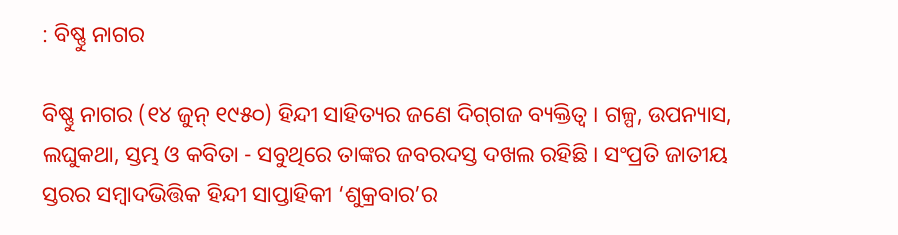: ବିଷ୍ଣୁ ନାଗର

ବିଷ୍ଣୁ ନାଗର (୧୪ ଜୁନ୍‍ ୧୯୫୦) ହିନ୍ଦୀ ସାହିତ୍ୟର ଜଣେ ଦିଗ୍‍ଗଜ ବ୍ୟକ୍ତିତ୍ୱ । ଗଳ୍ପ, ଉପନ୍ୟାସ, ଲଘୁକଥା, ସ୍ତମ୍ଭ ଓ କବିତା - ସବୁଥିରେ ତାଙ୍କର ଜବରଦସ୍ତ ଦଖଲ ରହିଛି । ସଂପ୍ରତି ଜାତୀୟ ସ୍ତରର ସମ୍ବାଦଭିତ୍ତିକ ହିନ୍ଦୀ ସାପ୍ତାହିକୀ ‘ଶୁକ୍ରବାର’ର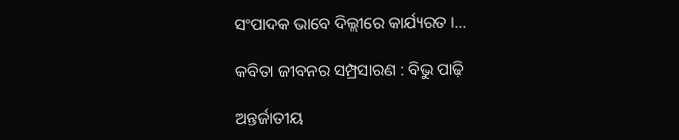ସଂପାଦକ ଭାବେ ଦିଲ୍ଲୀରେ କାର୍ଯ୍ୟରତ ।…

କବିତା ଜୀବନର ସମ୍ପ୍ରସାରଣ : ବିଭୁ ପାଢ଼ି

ଅନ୍ତର୍ଜାତୀୟ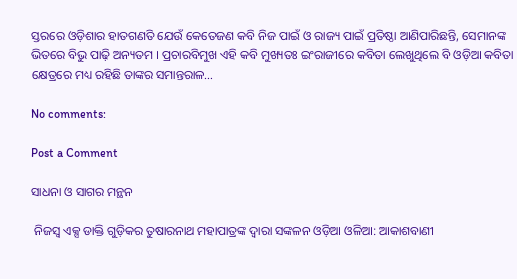ସ୍ତରରେ ଓଡ଼ିଶାର ହାତଗଣତି ଯେଉଁ କେତେଜଣ କବି ନିଜ ପାଇଁ ଓ ରାଜ୍ୟ ପାଇଁ ପ୍ରତିଷ୍ଠା ଆଣିପାରିଛନ୍ତି, ସେମାନଙ୍କ ଭିତରେ ବିଭୁ ପାଢ଼ି ଅନ୍ୟତମ । ପ୍ରଚାରବିମୁଖ ଏହି କବି ମୁଖ୍ୟତଃ ଇଂରାଜୀରେ କବିତା ଲେଖୁଥିଲେ ବି ଓଡ଼ିଆ କବିତା କ୍ଷେତ୍ରରେ ମଧ୍ୟ ରହିଛି ତାଙ୍କର ସମାନ୍ତରାଳ…

No comments:

Post a Comment

ସାଧନା ଓ ସାଗର ମନ୍ଥନ

 ନିଜସ୍ବ ଏକ୍ସ ଡାକ୍ତି ଗୁଡ଼ିକର ତୁଷାରନାଥ ମହାପାତ୍ରଙ୍କ ଦ୍ୱାରା ସଙ୍କଳନ ଓଡ଼ିଆ ଓଳିଆ: ଆକାଶବାଣୀ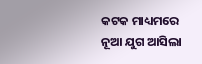କଟକ ମାଧ୍ୟମରେ ନୂଆ ଯୁଗ ଆସିଲା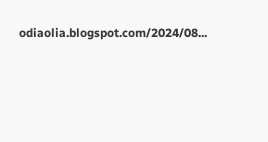odiaolia.blogspot.com/2024/08...